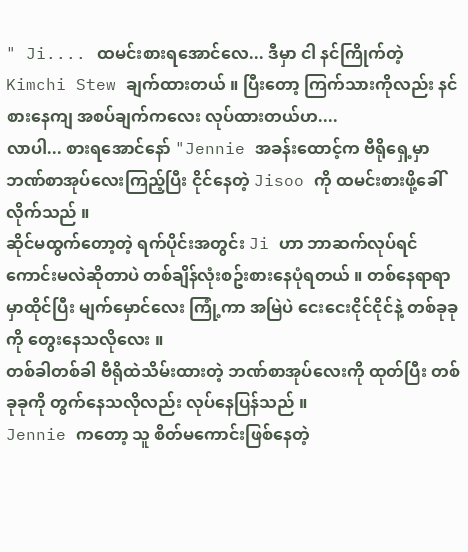" Ji.... ထမင်းစားရအောင်လေ... ဒီမှာ ငါ နင်ကြိုက်တဲ့ Kimchi Stew ချက်ထားတယ် ။ ပြီးတော့ ကြက်သားကိုလည်း နင်စားနေကျ အစပ်ချက်ကလေး လုပ်ထားတယ်ဟ....
လာပါ... စားရအောင်နော် "Jennie အခန်းထောင့်က ဗီရိုရှေ့မှာ ဘဏ်စာအုပ်လေးကြည့်ပြီး ငိုင်နေတဲ့ Jisoo ကို ထမင်းစားဖို့ခေါ်လိုက်သည် ။
ဆိုင်မထွက်တော့တဲ့ ရက်ပိုင်းအတွင်း Ji ဟာ ဘာဆက်လုပ်ရင်ကောင်းမလဲဆိုတာပဲ တစ်ချိန်လုံးစဥ်းစားနေပုံရတယ် ။ တစ်နေရာရာမှာထိုင်ပြီး မျက်မှောင်လေး ကြုံ့ကာ အမြဲပဲ ငေးငေးငိုင်ငိုင်နဲ့ တစ်ခုခုကို တွေးနေသလိုလေး ။
တစ်ခါတစ်ခါ ဗီရိုထဲသိမ်းထားတဲ့ ဘဏ်စာအုပ်လေးကို ထုတ်ပြီး တစ်ခုခုကို တွက်နေသလိုလည်း လုပ်နေပြန်သည် ။
Jennie ကတော့ သူ စိတ်မကောင်းဖြစ်နေတဲ့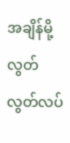အချိန်မို့ လွတ်လွတ်လပ်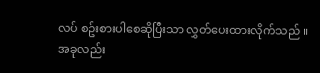လပ် စဥ်းစားပါစေဆိုပြီးသာ လွှတ်ပေးထားလိုက်သည် ။
အခုလည်း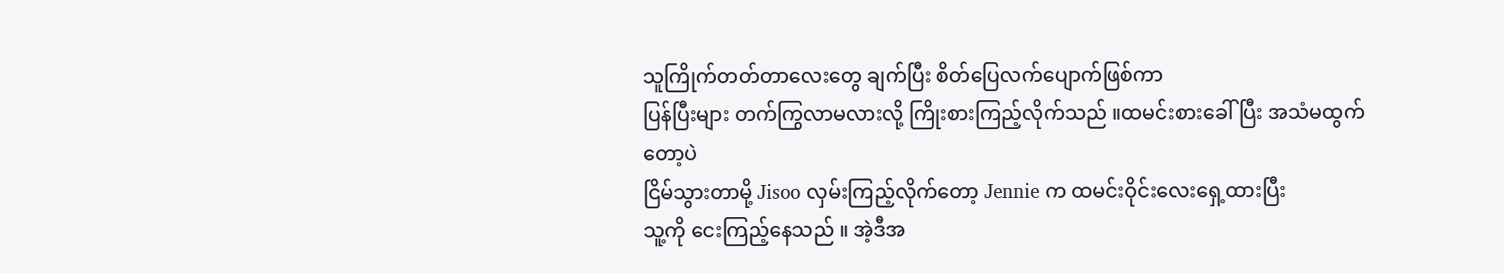သူကြိုက်တတ်တာလေးတွေ ချက်ပြီး စိတ်ပြေလက်ပျောက်ဖြစ်ကာ
ပြန်ပြီးများ တက်ကြွလာမလားလို့ ကြိုးစားကြည့်လိုက်သည် ။ထမင်းစားခေါ်ပြီး အသံမထွက်တော့ပဲ
ငြိမ်သွားတာမို့ Jisoo လှမ်းကြည့်လိုက်တော့ Jennie က ထမင်းဝိုင်းလေးရှေ့ထားပြီး
သူ့ကို ငေးကြည့်နေသည် ။ အဲ့ဒီအ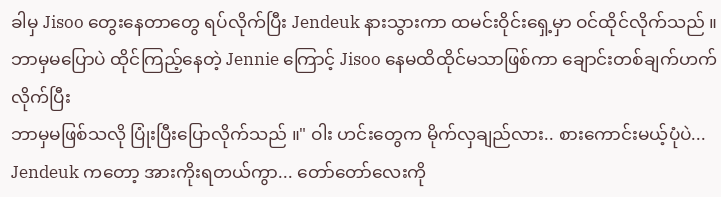ခါမှ Jisoo တွေးနေတာတွေ ရပ်လိုက်ပြီး Jendeuk နားသွားကာ ထမင်းဝိုင်းရှေ့မှာ ဝင်ထိုင်လိုက်သည် ။
ဘာမှမပြောပဲ ထိုင်ကြည့်နေတဲ့ Jennie ကြောင့် Jisoo နေမထိထိုင်မသာဖြစ်ကာ ချောင်းတစ်ချက်ဟက်လိုက်ပြီး
ဘာမှမဖြစ်သလို ပြုံးပြီးပြောလိုက်သည် ။" ဝါး ဟင်းတွေက မိုက်လှချည်လား.. စားကောင်းမယ့်ပုံပဲ... Jendeuk ကတော့ အားကိုးရတယ်ကွာ... တော်တော်လေးကို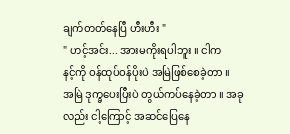ချက်တတ်နေပြီ ဟီးဟီး "
" ဟင့်အင်း... အားမကိုးရပါဘူး ။ ငါက
နင့်ကို ဝန်ထုပ်ဝန်ပိုးပဲ အမြဲဖြစ်စေခဲ့တာ ။
အမြဲ ဒုက္ခပေးပြီးပဲ တွယ်ကပ်နေခဲ့တာ ။ အခုလည်း ငါ့ကြောင့် အဆင်ပြေနေ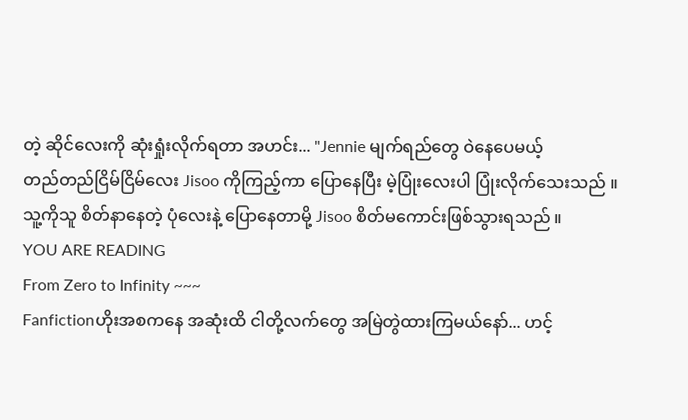တဲ့ ဆိုင်လေးကို ဆုံးရှုံးလိုက်ရတာ အဟင်း... "Jennie မျက်ရည်တွေ ဝဲနေပေမယ့်
တည်တည်ငြိမ်ငြိမ်လေး Jisoo ကိုကြည့်ကာ ပြောနေပြီး မဲ့ပြုံးလေးပါ ပြုံးလိုက်သေးသည် ။
သူ့ကိုသူ စိတ်နာနေတဲ့ ပုံလေးနဲ့ ပြောနေတာမို့ Jisoo စိတ်မကောင်းဖြစ်သွားရသည် ။
YOU ARE READING
From Zero to Infinity ~~~
Fanfictionဟိုးအစကနေ အဆုံးထိ ငါတို့လက်တွေ အမြဲတွဲထားကြမယ်နော်... ဟင့်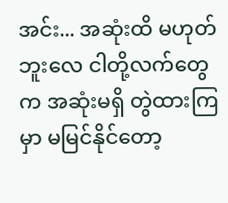အင်း... အဆုံးထိ မဟုတ်ဘူးလေ ငါတို့လက်တွေက အဆုံးမရှိ တွဲထားကြမှာ မမြင်နိုင်တော့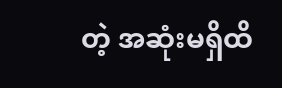တဲ့ အဆုံးမရှိထိ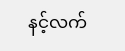နင့်လက်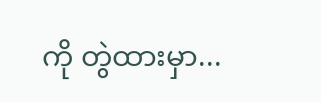ကို တွဲထားမှာ...